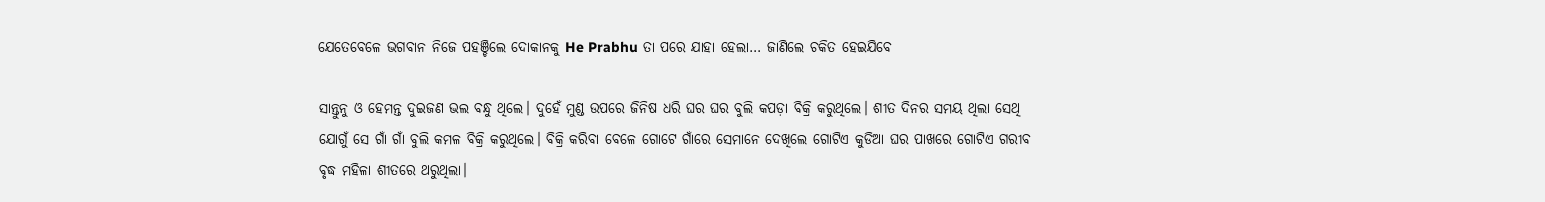ଯେତେବେଳେ ଭଗବାନ ନିଜେ ପହଞ୍ଚିଲେ ଦୋକାନକୁ He Prabhu ତା ପରେ ଯାହା ହେଲା… ଜାଣିଲେ ଚକିତ ହେଇଯିବେ

ସାନ୍ତୁନୁ ଓ ହେମନ୍ତ ଦୁଇଜଣ ଭଲ ବନ୍ଧୁ ଥିଲେ। ଦୁହେଁ ମୁଣ୍ଡ ଉପରେ ଜିନିଷ ଧରି ଘର ଘର ବୁଲି କପଡ଼ା ବିକ୍ରି କରୁଥିଲେ। ଶୀତ ଦିନର ସମୟ ଥିଲା ସେଥି ଯୋଗୁଁ ସେ ଗାଁ ଗାଁ ବୁଲି କମଳ ବିକ୍ରି କରୁଥିଲେ। ବିକ୍ରି କରିବା ବେଳେ ଗୋଟେ ଗାଁରେ ସେମାନେ ଦେଖିଲେ ଗୋଟିଏ କୁଡିଆ ଘର ପାଖରେ ଗୋଟିଏ ଗରୀବ ବୃଦ୍ଧ ମହିଳା ଶୀତରେ ଥରୁଥିଲା।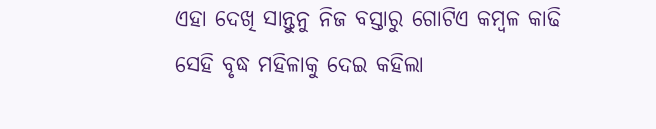ଏହା ଦେଖି ସାନ୍ତୁନୁ ନିଜ ବସ୍ତାରୁ ଗୋଟିଏ କମ୍ବଳ କାଢି ସେହି ବୃଦ୍ଧ ମହିଳାକୁ ଦେଇ କହିଲା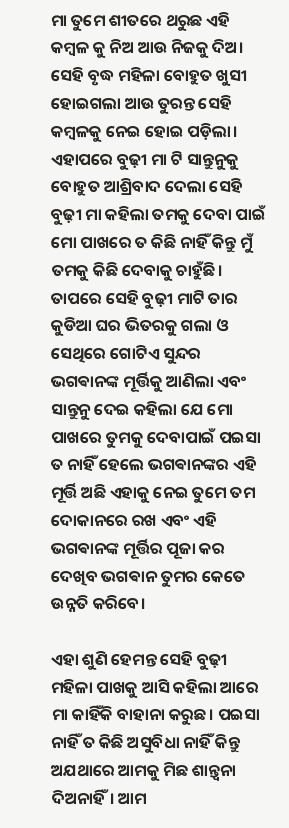ମା ତୁମେ ଶୀତରେ ଥରୁଛ ଏହି କମ୍ବଳ କୁ ନିଅ ଆଉ ନିଜକୁ ଦିଅ। ସେହି ବୃଦ୍ଧ ମହିଳା ବୋହୁତ ଖୁସୀ ହୋଇଗଲା ଆଉ ତୁରନ୍ତ ସେହି କମ୍ବଳକୁ ନେଇ ହୋଇ ପଡ଼ିଲା। ଏହାପରେ ବୁଢ଼ୀ ମା ଟି ସାନ୍ତୁନୁକୁ ବୋହୁତ ଆଶ୍ରିବାଦ ଦେଲା ସେହି ବୁଢ଼ୀ ମା କହିଲା ତମକୁ ଦେବା ପାଇଁ ମୋ ପାଖରେ ତ କିଛି ନାହିଁ କିନ୍ତୁ ମୁଁ ତମକୁ କିଛି ଦେବାକୁ ଚାହୁଁଛି। ତାପରେ ସେହି ବୁଢ଼ୀ ମାଟି ତାର କୁଡିଆ ଘର ଭିତରକୁ ଗଲା ଓ ସେଥିରେ ଗୋଟିଏ ସୁନ୍ଦର ଭଗଵାନଙ୍କ ମୂର୍ତ୍ତିକୁ ଆଣିଲା ଏବଂ ସାନ୍ତୁନୁ ଦେଇ କହିଲା ଯେ ମୋ ପାଖରେ ତୁମକୁ ଦେବାପାଇଁ ପଇସା ତ ନାହିଁ ହେଲେ ଭଗଵାନଙ୍କର ଏହି ମୂର୍ତ୍ତି ଅଛି ଏହାକୁ ନେଇ ତୁମେ ତମ ଦୋକାନରେ ରଖ ଏବଂ ଏହି ଭଗଵାନଙ୍କ ମୂର୍ତ୍ତିର ପୂଜା କର ଦେଖିବ ଭଗଵାନ ତୁମର କେତେ ଉନ୍ନତି କରିବେ।

ଏହା ଶୁଣି ହେମନ୍ତ ସେହି ବୁଢ଼ୀ ମହିଳା ପାଖକୁ ଆସି କହିଲା ଆରେ ମା କାହିଁକି ବାହାନା କରୁଛ। ପଇସା ନାହିଁ ତ କିଛି ଅସୁବିଧା ନାହିଁ କିନ୍ତୁ ଅଯଥାରେ ଆମକୁ ମିଛ ଶାନ୍ତ୍ବନା ଦିଅନାହିଁ। ଆମ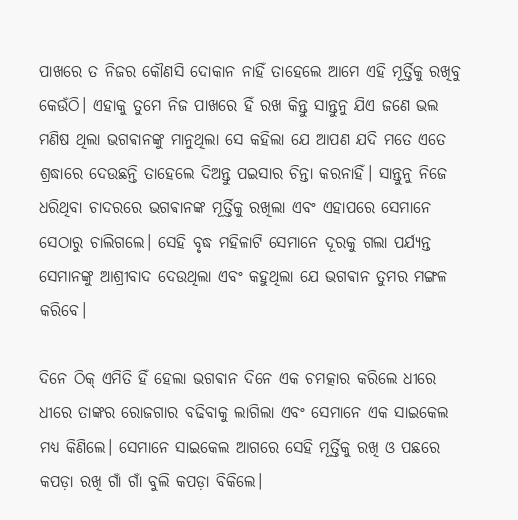ପାଖରେ ତ ନିଜର କୌଣସି ଦୋକାନ ନାହିଁ ତାହେଲେ ଆମେ ଏହି ମୂର୍ତ୍ତିକୁ ରଖିବୁ କେଉଁଠି। ଏହାକୁ ତୁମେ ନିଜ ପାଖରେ ହିଁ ରଖ କିନ୍ତୁ ସାନ୍ତୁନୁ ଯିଏ ଜଣେ ଭଲ ମଣିଷ ଥିଲା ଭଗଵାନଙ୍କୁ ମାନୁଥିଲା ସେ କହିଲା ଯେ ଆପଣ ଯଦି ମତେ ଏତେ ଶ୍ରଦ୍ଧାରେ ଦେଉଛନ୍ତି ତାହେଲେ ଦିଅନ୍ତୁ ପଇସାର ଚିନ୍ତା କରନାହିଁ। ସାନ୍ତୁନୁ ନିଜେ ଧରିଥିବା ଚାଦରରେ ଭଗଵାନଙ୍କ ମୂର୍ତ୍ତିକୁ ରଖିଲା ଏବଂ ଏହାପରେ ସେମାନେ ସେଠାରୁ ଚାଲିଗଲେ। ସେହି ବୃଦ୍ଧ ମହିଳାଟି ସେମାନେ ଦୂରକୁ ଗଲା ପର୍ଯ୍ୟନ୍ତ ସେମାନଙ୍କୁ ଆଶ୍ରୀବାଦ ଦେଉଥିଲା ଏବଂ କହୁଥିଲା ଯେ ଭଗଵାନ ତୁମର ମଙ୍ଗଳ କରିବେ।

ଦିନେ ଠିକ୍ ଏମିତି ହିଁ ହେଲା ଭଗଵାନ ଦିନେ ଏକ ଚମତ୍କାର କରିଲେ ଧୀରେ ଧୀରେ ତାଙ୍କର ରୋଜଗାର ବଢିବାକୁ ଲାଗିଲା ଏବଂ ସେମାନେ ଏକ ସାଇକେଲ ମଧ୍ୟ କିଣିଲେ। ସେମାନେ ସାଇକେଲ ଆଗରେ ସେହି ମୂର୍ତ୍ତିକୁ ରଖି ଓ ପଛରେ କପଡ଼ା ରଖି ଗାଁ ଗାଁ ବୁଲି କପଡ଼ା ବିକିଲେ।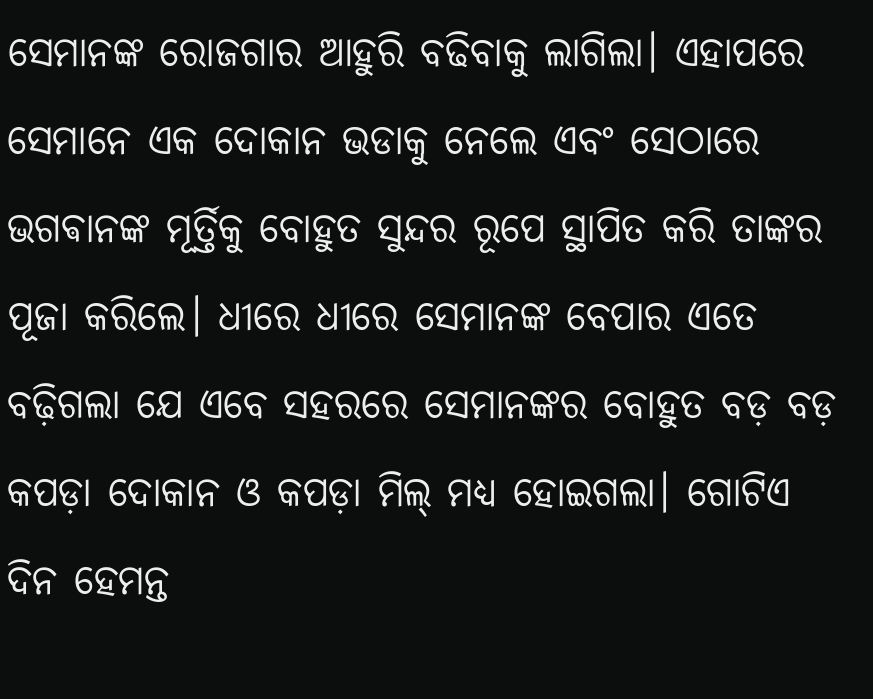ସେମାନଙ୍କ ରୋଜଗାର ଆହୁରି ବଢିବାକୁ ଲାଗିଲା। ଏହାପରେ ସେମାନେ ଏକ ଦୋକାନ ଭଡାକୁ ନେଲେ ଏବଂ ସେଠାରେ ଭଗଵାନଙ୍କ ମୂର୍ତ୍ତିକୁ ବୋହୁତ ସୁନ୍ଦର ରୂପେ ସ୍ଥାପିତ କରି ତାଙ୍କର ପୂଜା କରିଲେ। ଧୀରେ ଧୀରେ ସେମାନଙ୍କ ବେପାର ଏତେ ବଢ଼ିଗଲା ଯେ ଏବେ ସହରରେ ସେମାନଙ୍କର ବୋହୁତ ବଡ଼ ବଡ଼ କପଡ଼ା ଦୋକାନ ଓ କପଡ଼ା ମିଲ୍ ମଧ୍ୟ ହୋଇଗଲା। ଗୋଟିଏ ଦିନ ହେମନ୍ତ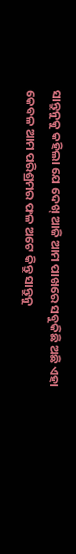ସାନ୍ତୁନୁକୁ କହିଲା ଯେ ଦେଖ୍ ଆଜି ଆମ ପାଖରେ ସବୁକିଛି ଅଛି ଏହା କେବଳ ଆମ ପରିଶ୍ରମର ଫଳ ଅଟେ କିନ୍ତୁ ସାନ୍ତୁନୁ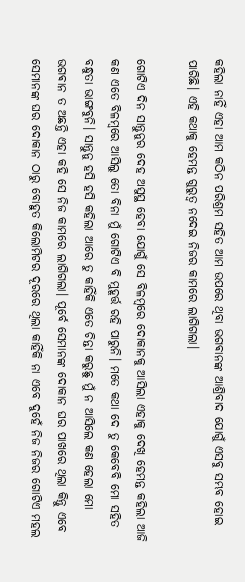କହିଲା ନାହିଁ ଏହା ଆମ କଠିନ ପରିଶ୍ରମ ସହିତ ଆମ ଉପରେ ଥିବା ଭଗଵାନଙ୍କ ଆଶ୍ରିବାଦ ଯୋଗୁଁ ଏସବୁ ସମ୍ଭବ ହୋଇ ପାରିଛି। ଏହି କଥାକୁ ହେମନ୍ତ ଗୁରୁତ୍ଵ ନଦେଇ ନିଜର କାମରେ ଲାଗିଗଲା।

ଗୋଟିଏ ଦିନ ସାନ୍ତୁନୁର ଦେହ ଅସୁସ୍ଥ ହେବା ଯୋଗୁଁ ସେ ବିଳମ୍ବରେ ଦୋକାନକୁ ଆସିଲା ଏହାକୁ ଦେଖି ହେମନ୍ତ କହିଲା ଆଜି କଣ ଏତେ ବିଳମ୍ବରେ ଆସିଲୁ ତୋ ବିନା ମୁଁ ଗୋଟିଏ ବି ମୁହୂର୍ତ୍ତ ରହି ପାରୁନି। ମତେ କଥା ଦେ ତୁ କେବେବି ମୋ ସହିତ ବନ୍ଧୁତା ଭାଙ୍ଗବୁନି। ସାନ୍ତୁନୁ ହସି ହସି କହିଲା ଆରେ ତୁ କାହିଁକି ଏତେ ଚିନ୍ତା କରୁଛୁ ମୁଁ ନ ଆସିଲେ କଣ ହେଲା ମୋ ଭଗଵାନ ତ ଅଛନ୍ତି ଏହା କହି ସେ ନିଜ କାମରେ ଲାଗିଗଲା। ପୂର୍ବେ ସେମାନଙ୍କ ଦୋକାନ ଘର ପାଖରେ ଥିଲା କିନ୍ତୁ ଏବେ ସେମାନଙ୍କ ଘର ଦୋକାନ ଠାରୁ ବୋହୁତ କିଲୋମିଟର ଦୂରରେ ଥିଲା କାହିଁକି ନା ଏବେ ଦୁହେଁ ନିଜ ନିଜର ଗୋଟିଏ ମହଲ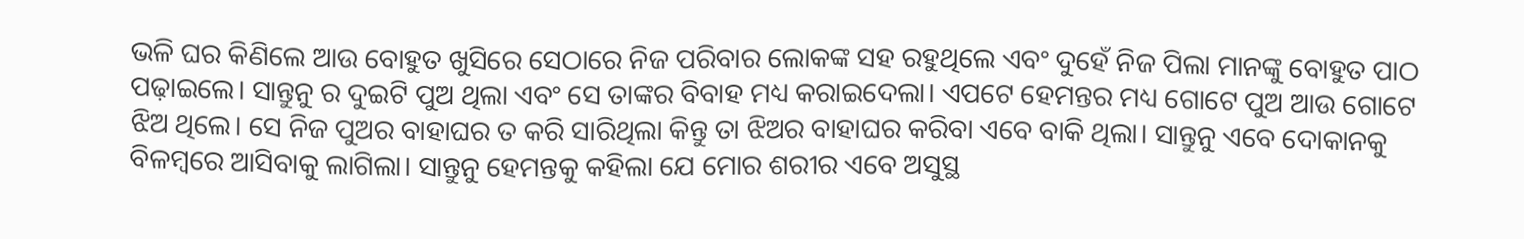ଭଳି ଘର କିଣିଲେ ଆଉ ବୋହୁତ ଖୁସିରେ ସେଠାରେ ନିଜ ପରିବାର ଲୋକଙ୍କ ସହ ରହୁଥିଲେ ଏବଂ ଦୁହେଁ ନିଜ ପିଲା ମାନଙ୍କୁ ବୋହୁତ ପାଠ ପଢ଼ାଇଲେ। ସାନ୍ତୁନୁ ର ଦୁଇଟି ପୁଅ ଥିଲା ଏବଂ ସେ ତାଙ୍କର ବିବାହ ମଧ୍ୟ କରାଇଦେଲା। ଏପଟେ ହେମନ୍ତର ମଧ୍ୟ ଗୋଟେ ପୁଅ ଆଉ ଗୋଟେ ଝିଅ ଥିଲେ। ସେ ନିଜ ପୁଅର ବାହାଘର ତ କରି ସାରିଥିଲା କିନ୍ତୁ ତା ଝିଅର ବାହାଘର କରିବା ଏବେ ବାକି ଥିଲା। ସାନ୍ତୁନୁ ଏବେ ଦୋକାନକୁ ବିଳମ୍ବରେ ଆସିବାକୁ ଲାଗିଲା। ସାନ୍ତୁନୁ ହେମନ୍ତକୁ କହିଲା ଯେ ମୋର ଶରୀର ଏବେ ଅସୁସ୍ଥ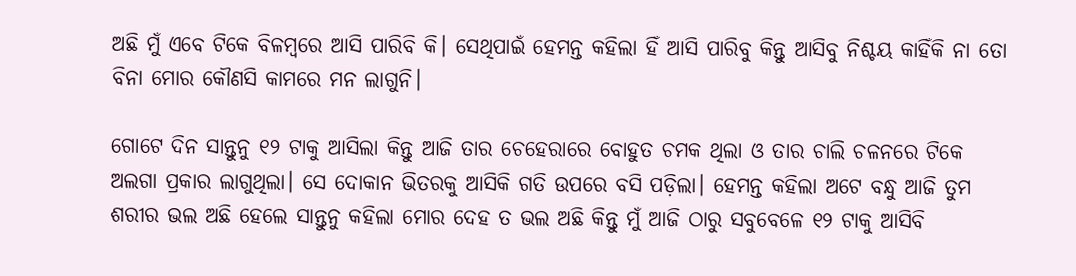ଅଛି ମୁଁ ଏବେ ଟିକେ ବିଳମ୍ବରେ ଆସି ପାରିବି କି। ସେଥିପାଇଁ ହେମନ୍ତ କହିଲା ହିଁ ଆସି ପାରିବୁ କିନ୍ତୁ ଆସିବୁ ନିଶ୍ଚୟ କାହିଁକି ନା ତୋ ବିନା ମୋର କୌଣସି କାମରେ ମନ ଲାଗୁନି।

ଗୋଟେ ଦିନ ସାନ୍ତୁନୁ ୧୨ ଟାକୁ ଆସିଲା କିନ୍ତୁ ଆଜି ତାର ଚେହେରାରେ ବୋହୁତ ଚମକ ଥିଲା ଓ ତାର ଚାଲି ଚଳନରେ ଟିକେ ଅଲଗା ପ୍ରକାର ଲାଗୁଥିଲା। ସେ ଦୋକାନ ଭିତରକୁ ଆସିକି ଗତି ଉପରେ ବସି ପଡ଼ିଲା। ହେମନ୍ତ କହିଲା ଅଟେ ବନ୍ଧୁ ଆଜି ତୁମ ଶରୀର ଭଲ ଅଛି ହେଲେ ସାନ୍ତୁନୁ କହିଲା ମୋର ଦେହ ତ ଭଲ ଅଛି କିନ୍ତୁ ମୁଁ ଆଜି ଠାରୁ ସବୁବେଳେ ୧୨ ଟାକୁ ଆସିବି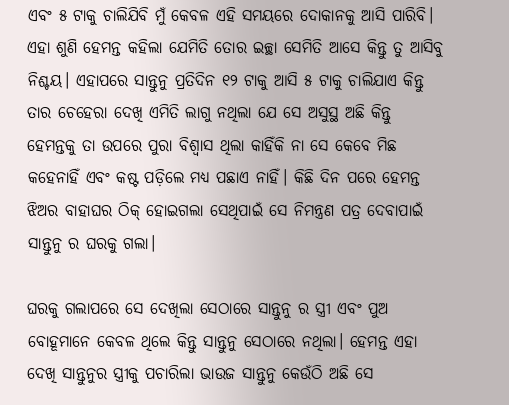ଏବଂ ୫ ଟାକୁ ଚାଲିଯିବି ମୁଁ କେବଳ ଏହି ସମୟରେ ଦୋକାନକୁ ଆସି ପାରିବି। ଏହା ଶୁଣି ହେମନ୍ତ କହିଲା ଯେମିତି ତୋର ଇଚ୍ଛା ସେମିତି ଆସେ କିନ୍ତୁ ତୁ ଆସିବୁ ନିଶ୍ଚୟ। ଏହାପରେ ସାନ୍ତୁନୁ ପ୍ରତିଦିନ ୧୨ ଟାକୁ ଆସି ୫ ଟାକୁ ଚାଲିଯାଏ କିନ୍ତୁ ତାର ଚେହେରା ଦେଖି ଏମିତି ଲାଗୁ ନଥିଲା ଯେ ସେ ଅସୁସ୍ଥ ଅଛି କିନ୍ତୁ ହେମନ୍ତକୁ ତା ଉପରେ ପୁରା ବିଶ୍ୱାସ ଥିଲା କାହିଁକି ନା ସେ କେବେ ମିଛ କହେନାହିଁ ଏବଂ କଷ୍ଟ ପଡ଼ିଲେ ମଧ୍ୟ ପଛାଏ ନାହିଁ। କିଛି ଦିନ ପରେ ହେମନ୍ତ ଝିଅର ବାହାଘର ଠିକ୍ ହୋଇଗଲା ସେଥିପାଇଁ ସେ ନିମନ୍ତ୍ରଣ ପତ୍ର ଦେବାପାଇଁ ସାନ୍ତୁନୁ ର ଘରକୁ ଗଲା।

ଘରକୁ ଗଲାପରେ ସେ ଦେଖିଲା ସେଠାରେ ସାନ୍ତୁନୁ ର ସ୍ତ୍ରୀ ଏବଂ ପୁଅ ବୋହୂମାନେ କେବଳ ଥିଲେ କିନ୍ତୁ ସାନ୍ତୁନୁ ସେଠାରେ ନଥିଲା। ହେମନ୍ତ ଏହା ଦେଖି ସାନ୍ତୁନୁର ସ୍ତ୍ରୀକୁ ପଚାରିଲା ଭାଉଜ ସାନ୍ତୁନୁ କେଉଁଠି ଅଛି ସେ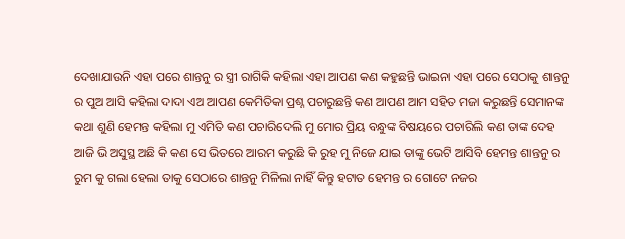ଦେଖାଯାଉନି ଏହା ପରେ ଶାନ୍ତନୁ ର ସ୍ତ୍ରୀ ରାଗିକି କହିଲା ଏହା ଆପଣ କଣ କହୁଛନ୍ତି ଭାଇନା ଏହା ପରେ ସେଠାକୁ ଶାନ୍ତନୁ ର ପୁଅ ଆସି କହିଲା ଦାଦା ଏଅ ଆପଣ କେମିତିକା ପ୍ରଶ୍ନ ପଚାରୁଛନ୍ତି କଣ ଆପଣ ଆମ ସହିତ ମଜା କରୁଛନ୍ତି ସେମାନଙ୍କ କଥା ଶୁଣି ହେମନ୍ତ କହିଲା ମୁ ଏମିତି କଣ ପଚାରିଦେଲି ମୁ ମୋର ପ୍ରିୟ ବନ୍ଧୁଙ୍କ ବିଷୟରେ ପଚାରିଲି କଣ ତାଙ୍କ ଦେହ ଆଜି ଭି ଅସୁସ୍ଥ ଅଛି କି କଣ ସେ ଭିତରେ ଆରମ କରୁଛି କି ରୁହ ମୁ ନିଜେ ଯାଇ ତାଙ୍କୁ ଭେଟି ଆସିବି ହେମନ୍ତ ଶାନ୍ତନୁ ର ରୁମ କୁ ଗଲା ହେଲା ତାକୁ ସେଠାରେ ଶାନ୍ତନୁ ମିଳିଲା ନାହିଁ କିନ୍ତୁ ହଟାତ ହେମନ୍ତ ର ଗୋଟେ ନଜର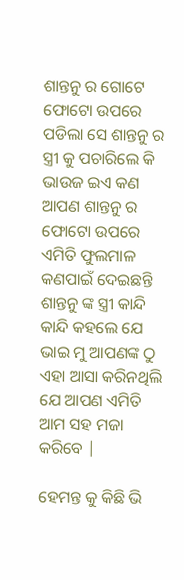ଶାନ୍ତନୁ ର ଗୋଟେ ଫୋଟୋ ଉପରେ ପଡିଲା ସେ ଶାନ୍ତନୁ ର ସ୍ତ୍ରୀ କୁ ପଚାରିଲେ କି ଭାଉଜ ଇଏ କଣ ଆପଣ ଶାନ୍ତନୁ ର ଫୋଟୋ ଉପରେ ଏମିତି ଫୁଲମାଳ କଣପାଇଁ ଦେଇଛନ୍ତି ଶାନ୍ତନୁ ଙ୍କ ସ୍ତ୍ରୀ କାନ୍ଦି କାନ୍ଦି କହଲେ ଯେ ଭାଇ ମୁ ଆପଣଙ୍କ ଠୁ ଏହା ଆସା କରିନଥିଲି ଯେ ଆପଣ ଏମିତି ଆମ ସହ ମଜା କରିବେ |

ହେମନ୍ତ କୁ କିଛି ଭି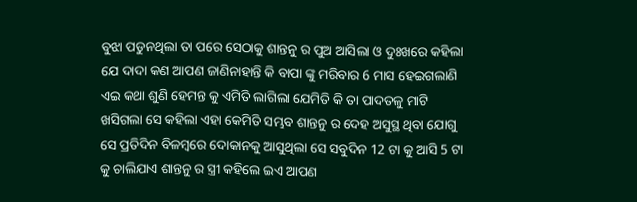ବୁଝା ପଡୁନଥିଲା ତା ପରେ ସେଠାକୁ ଶାନ୍ତନୁ ର ପୁଅ ଆସିଲା ଓ ଦୁଃଖରେ କହିଲା ଯେ ଦାଦା କଣ ଆପଣ ଜାଣିନାହାନ୍ତି କି ବାପା ଙ୍କୁ ମରିବାର 6 ମାସ ହେଇଗଲାଣି ଏଇ କଥା ଶୁଣି ହେମନ୍ତ କୁ ଏମିତି ଲାଗିଲା ଯେମିତି କି ତା ପାଦତଳୁ ମାଟି ଖସିଗଲା ସେ କହିଲା ଏହା କେମିତି ସମ୍ଭବ ଶାନ୍ତନୁ ର ଦେହ ଅସୁସ୍ଥ ଥିବା ଯୋଗୁ ସେ ପ୍ରତିଦିନ ବିଳମ୍ବରେ ଦୋକାନକୁ ଆସୁଥିଲା ସେ ସବୁଦିନ 12 ଟା କୁ ଆସି 5 ଟା କୁ ଚାଲିଯାଏ ଶାନ୍ତନୁ ର ସ୍ତ୍ରୀ କହିଲେ ଇଏ ଆପଣ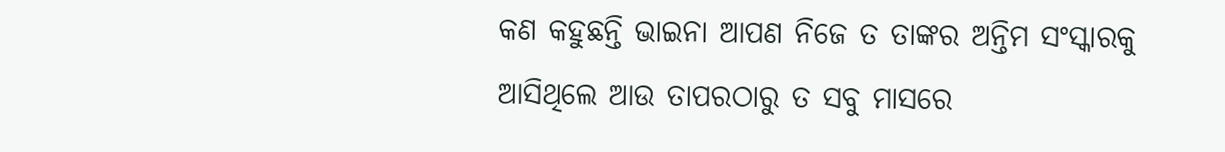କଣ କହୁଛନ୍ତି ଭାଇନା ଆପଣ ନିଜେ ତ ତାଙ୍କର ଅନ୍ତିମ ସଂସ୍କାରକୁ ଆସିଥିଲେ ଆଉ ତାପରଠାରୁ ତ ସବୁ ମାସରେ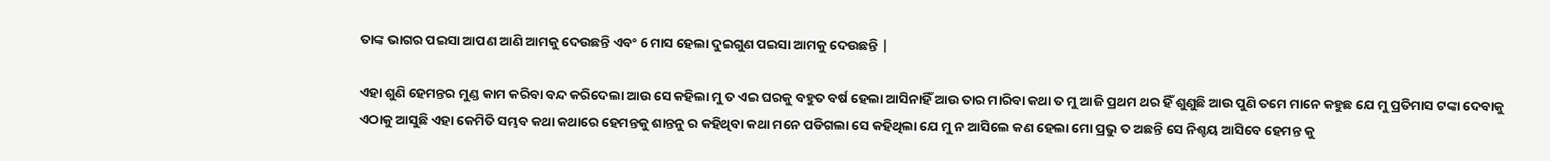ତାଙ୍କ ଭାଗର ପଇସା ଆପଣ ଆଣି ଆମକୁ ଦେଉଛନ୍ତି ଏବଂ 6 ମାସ ହେଲା ଦୁଇଗୁଣ ପଇସା ଆମକୁ ଦେଉଛନ୍ତି |

ଏହା ଶୁଣି ହେମନ୍ତର ମୁଣ୍ଡ କାମ କରିବା ବନ୍ଦ କରିଦେଲା ଆଉ ସେ କହିଲା ମୁ ତ ଏଇ ଘରକୁ ବହୁତ ବର୍ଷ ହେଲା ଆସିନାହିଁ ଆଉ ତାର ମାରିବା କଥା ତ ମୁ ଆଜି ପ୍ରଥମ ଥର ହିଁ ଶୁଣୁଛି ଆଉ ପୁଣି ତମେ ମାନେ କହୁଛ ଯେ ମୁ ପ୍ରତିମାସ ଟଙ୍କା ଦେବାକୁ ଏଠାକୁ ଆସୁଛି ଏହା କେମିତି ସମ୍ଭବ କଥା କଥାରେ ହେମନ୍ତକୁ ଶାନ୍ତନୁ ର କହିଥିବା କଥା ମନେ ପଡିଗଲା ସେ କହିଥିଲା ଯେ ମୁ ନ ଆସିଲେ କଣ ହେଲା ମୋ ପ୍ରଭୁ ତ ଅଛନ୍ତି ସେ ନିଶ୍ଚୟ ଆସିବେ ହେମନ୍ତ କୁ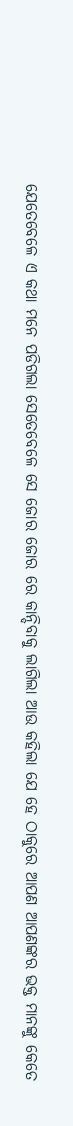ଯେତେବେଳେ ଏ କଥା ମନେ ପଡିଗଲା ସେତେବେଳେ ସେ ଜୋର ଜୋର ରେ କାନ୍ଦିବାକୁ ଲାଗିଲା ଆଉ କହିଲା ଯେ ହେ ଠାକୁରେ ଆପଣ ଆପଣଙ୍କର ଭକ୍ତ ମାନଙ୍କୁ କେତେ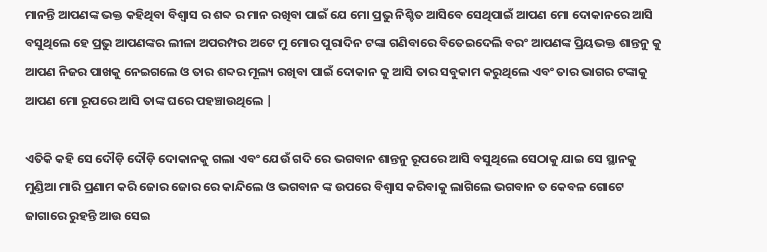ମାନନ୍ତି ଆପଣଙ୍କ ଭକ୍ତ କହିଥିବା ବିଶ୍ୱାସ ର ଶବ୍ଦ ର ମାନ ରଖିବା ପାଇଁ ଯେ ମୋ ପ୍ରଭୁ ନିଶ୍ଚିତ ଆସିବେ ସେଥିପାଇଁ ଆପଣ ମୋ ଦୋକାନରେ ଆସି ବସୁଥିଲେ ହେ ପ୍ରଭୁ ଆପଣଙ୍କର ଲୀଳା ଅପରମ୍ପର ଅଟେ ମୁ ମୋର ପୁରାଦିନ ଟଙ୍କା ଗଣିବାରେ ବିତେଇଦେଲି ବରଂ ଆପଣଙ୍କ ପ୍ରିୟଭକ୍ତ ଶାନ୍ତନୁ କୁ ଆପଣ ନିଜର ପାଖକୁ ନେଇଗଲେ ଓ ତାର ଶବ୍ଦର ମୂଲ୍ୟ ରଖିବା ପାଇଁ ଦୋକାନ କୁ ଆସି ତାର ସବୁକାମ କରୁଥିଲେ ଏବଂ ତାର ଭାଗର ଟଙ୍କାକୁ ଆପଣ ମୋ ରୂପରେ ଆସି ତାଙ୍କ ଘରେ ପହଞ୍ଚାଉଥିଲେ |

ଏତିକି କହି ସେ ଦୌଡ଼ି ଦୌଡ଼ି ଦୋକାନକୁ ଗଲା ଏବଂ ଯେଉଁ ଗଦି ରେ ଭଗବାନ ଶାନ୍ତନୁ ରୂପରେ ଆସି ବସୁଥିଲେ ସେଠାକୁ ଯାଇ ସେ ସ୍ଥାନକୁ ମୁଣ୍ଡିଆ ମାରି ପ୍ରଣାମ କରି ଜୋର ଜୋର ରେ କାନ୍ଦିଲେ ଓ ଭଗବାନ ଙ୍କ ଉପରେ ବିଶ୍ୱାସ କରିବାକୁ ଲାଗିଲେ ଭଗବାନ ତ କେବଳ ଗୋଟେ ଜାଗାରେ ରୁହନ୍ତି ଆଉ ସେଇ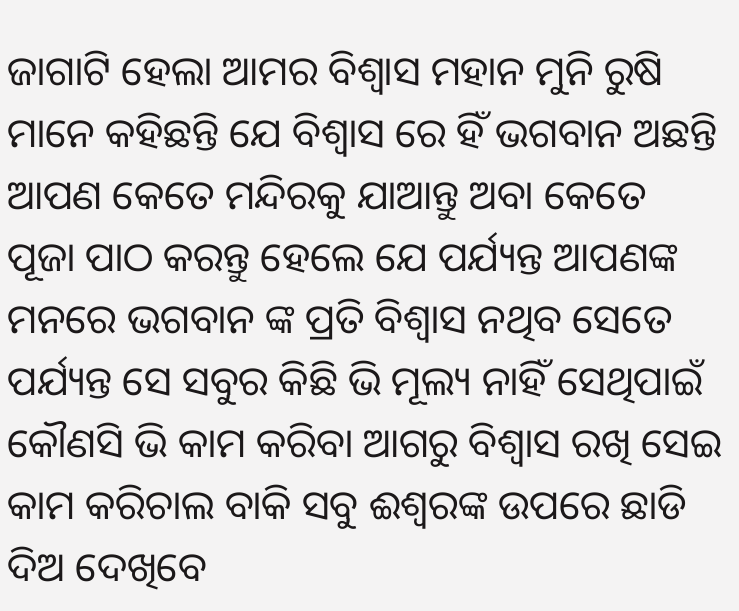ଜାଗାଟି ହେଲା ଆମର ବିଶ୍ୱାସ ମହାନ ମୁନି ରୁଷି ମାନେ କହିଛନ୍ତି ଯେ ବିଶ୍ୱାସ ରେ ହିଁ ଭଗବାନ ଅଛନ୍ତି ଆପଣ କେତେ ମନ୍ଦିରକୁ ଯାଆନ୍ତୁ ଅବା କେତେ ପୂଜା ପାଠ କରନ୍ତୁ ହେଲେ ଯେ ପର୍ଯ୍ୟନ୍ତ ଆପଣଙ୍କ ମନରେ ଭଗବାନ ଙ୍କ ପ୍ରତି ବିଶ୍ୱାସ ନଥିବ ସେତେ ପର୍ଯ୍ୟନ୍ତ ସେ ସବୁର କିଛି ଭି ମୂଲ୍ୟ ନାହିଁ ସେଥିପାଇଁ କୌଣସି ଭି କାମ କରିବା ଆଗରୁ ବିଶ୍ୱାସ ରଖି ସେଇ କାମ କରିଚାଲ ବାକି ସବୁ ଈଶ୍ୱରଙ୍କ ଉପରେ ଛାଡି ଦିଅ ଦେଖିବେ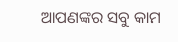ଆପଣଙ୍କର ସବୁ କାମ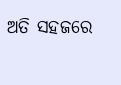ଅତି ସହଜରେ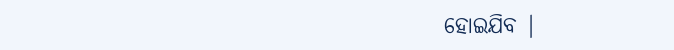ହୋଇଯିବ |